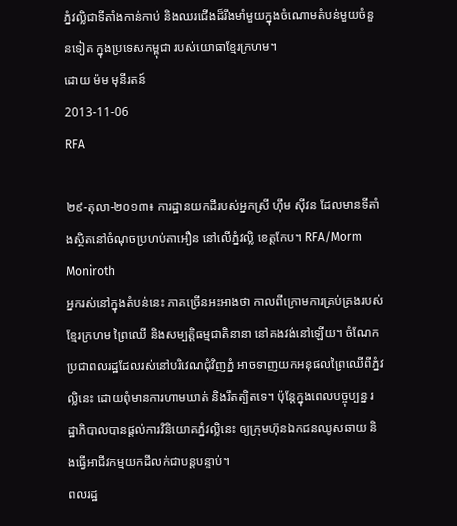ភ្នំវល្លិជាទីតាំងកាន់កាប់ និងឈរជើងដ៏រឹងមាំមួយក្នុងចំណោមតំបន់មួយចំនួនទៀត ក្នុងប្រទេសកម្ពុជា របស់យោធាខ្មែរក្រហម។
ដោយ ម៉ម មុនីរតន៍
2013-11-06
RFA

២៩-តុលា-២០១៣៖ ការដ្ឋានយកដីរបស់អ្នកស្រី ហ៊ឹម ស៊ីវន ដែលមានទីតាំងស្ថិតនៅចំណុចប្រហប់តាអឿន នៅលើភ្នំវល្លិ ខេត្តកែប។ RFA/Morm Moniroth
អ្នករស់នៅក្នុងតំបន់នេះ ភាគច្រើនអះអាងថា កាលពីក្រោមការគ្រប់គ្រងរបស់ខ្មែរក្រហម ព្រៃឈើ និងសម្បត្តិធម្មជាតិនានា នៅគងវង់នៅឡើយ។ ចំណែកប្រជាពលរដ្ឋដែលរស់នៅបរិវេណជុំវិញភ្នំ អាចទាញយកអនុផលព្រៃឈើពីភ្នំវល្លិនេះ ដោយពុំមានការហាមឃាត់ និងរឹតត្បិតទេ។ ប៉ុន្តែក្នុងពេលបច្ចុប្បន្ន រដ្ឋាភិបាលបានផ្ដល់ការវិនិយោគភ្នំវល្លិនេះ ឲ្យក្រុមហ៊ុនឯកជនឈូសឆាយ និងធ្វើអាជីវកម្មយកដីលក់ជាបន្តបន្ទាប់។
ពលរដ្ឋ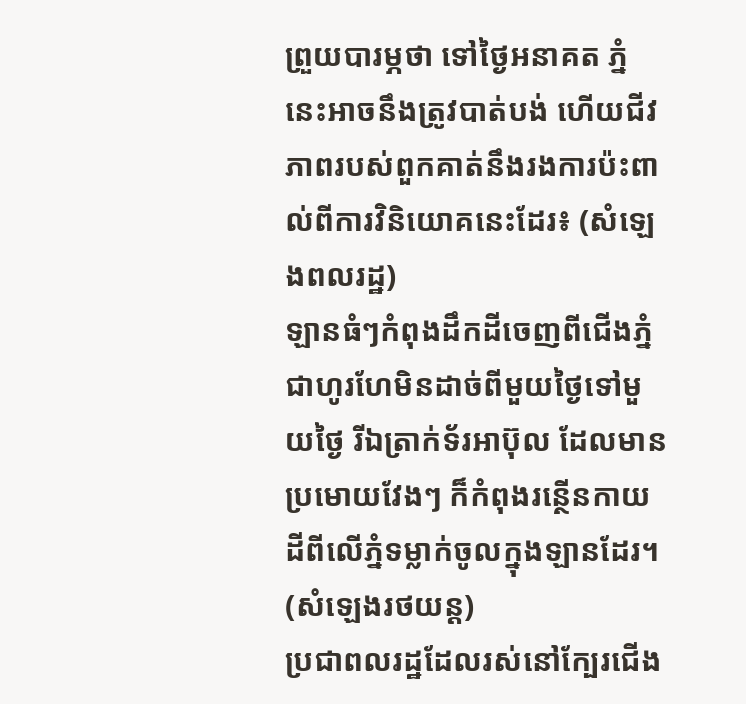ព្រួយបារម្ភថា ទៅថ្ងៃអនាគត ភ្នំនេះអាចនឹងត្រូវបាត់បង់ ហើយជីវភាពរបស់ពួកគាត់នឹងរងការប៉ះពាល់ពីការវិនិយោគនេះដែរ៖ (សំឡេងពលរដ្ឋ)
ឡានធំៗកំពុងដឹកដីចេញពីជើងភ្នំជាហូរហែមិនដាច់ពីមួយថ្ងៃទៅមួយថ្ងៃ រីឯត្រាក់ទ័រអាប៊ុល ដែលមានប្រមោយវែងៗ ក៏កំពុងរន្ថើនកាយដីពីលើភ្នំទម្លាក់ចូលក្នុងឡានដែរ។ (សំឡេងរថយន្ត)
ប្រជាពលរដ្ឋដែលរស់នៅក្បែរជើង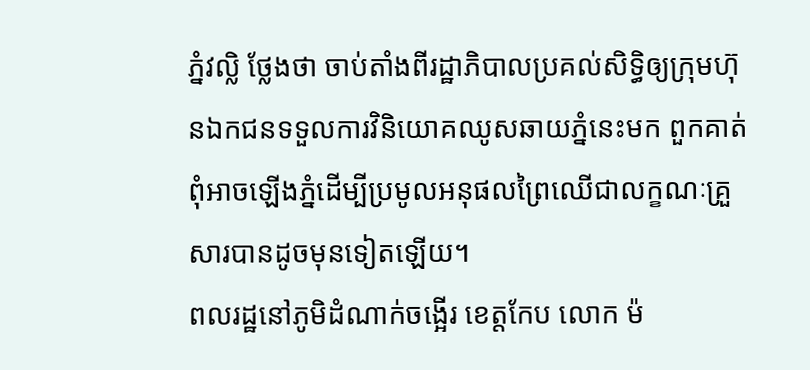ភ្នំវល្លិ ថ្លែងថា ចាប់តាំងពីរដ្ឋាភិបាលប្រគល់សិទ្ធិឲ្យក្រុមហ៊ុនឯកជនទទួលការវិនិយោគឈូសឆាយភ្នំនេះមក ពួកគាត់ពុំអាចឡើងភ្នំដើម្បីប្រមូលអនុផលព្រៃឈើជាលក្ខណៈគ្រួសារបានដូចមុនទៀតឡើយ។
ពលរដ្ឋនៅភូមិដំណាក់ចង្អើរ ខេត្តកែប លោក ម៉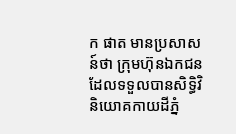ក ផាត មានប្រសាសន៍ថា ក្រុមហ៊ុនឯកជន ដែលទទួលបានសិទ្ធិវិនិយោគកាយដីភ្នំ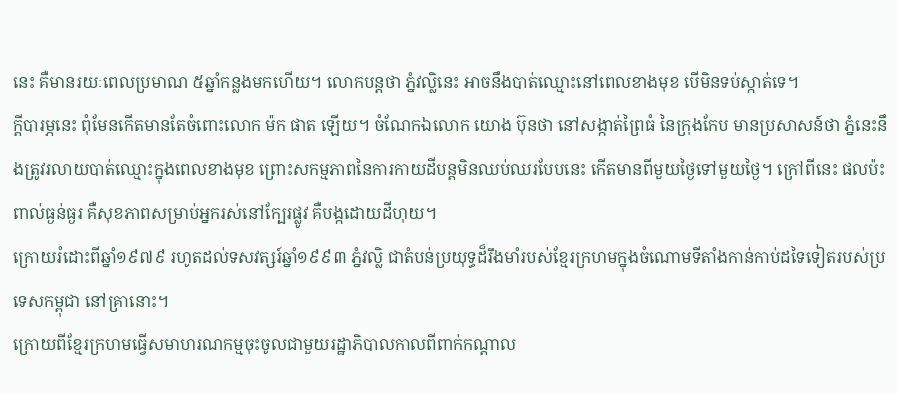នេះ គឺមានរយៈពេលប្រមាណ ៥ឆ្នាំកន្លងមកហើយ។ លោកបន្តថា ភ្នំវល្លិនេះ អាចនឹងបាត់ឈ្មោះនៅពេលខាងមុខ បើមិនទប់ស្កាត់ទេ។
ក្ដីបារម្ភនេះ ពុំមែនកើតមានតែចំពោះលោក ម៉ក ផាត ឡើយ។ ចំណែកឯលោក យោង ប៊ុនថា នៅសង្កាត់ព្រៃធំ នៃក្រុងកែប មានប្រសាសន៍ថា ភ្នំនេះនឹងត្រូវរលាយបាត់ឈ្មោះក្នុងពេលខាងមុខ ព្រោះសកម្មភាពនៃការកាយដីបន្តមិនឈប់ឈរបែបនេះ កើតមានពីមួយថ្ងៃទៅមួយថ្ងៃ។ ក្រៅពីនេះ ផលប៉ះពាល់ធ្ងន់ធ្ងរ គឺសុខភាពសម្រាប់អ្នករស់នៅក្បែរផ្លូវ គឺបង្កដោយដីហុយ។
ក្រោយរំដោះពីឆ្នាំ១៩៧៩ រហូតដល់ទសវត្សរ៍ឆ្នាំ១៩៩៣ ភ្នំវល្លិ ជាតំបន់ប្រយុទ្ធដ៏រឹងមាំរបស់ខ្មែរក្រហមក្នុងចំណោមទីតាំងកាន់កាប់ដទៃទៀតរបស់ប្រទេសកម្ពុជា នៅគ្រានោះ។
ក្រោយពីខ្មែរក្រហមធ្វើសមាហរណកម្មចុះចូលជាមួយរដ្ឋាភិបាលកាលពីពាក់កណ្ដាល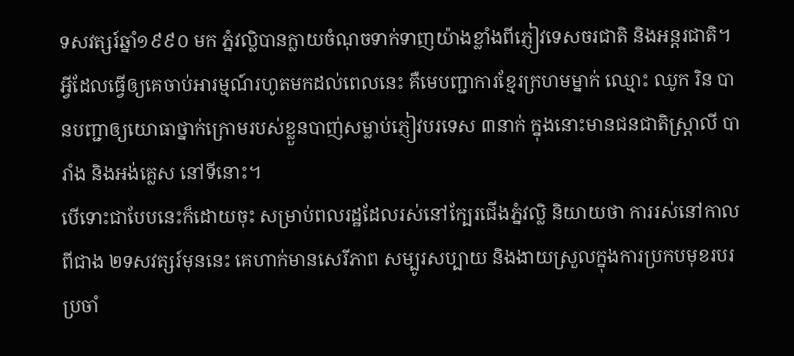ទសវត្សរ៍ឆ្នាំ១៩៩០ មក ភ្នំវល្លិបានក្លាយចំណុចទាក់ទាញយ៉ាងខ្លាំងពីភ្ញៀវទេសចរជាតិ និងអន្តរជាតិ។ អ្វីដែលធ្វើឲ្យគេចាប់អារម្មណ៍រហូតមកដល់ពេលនេះ គឺមេបញ្ជាការខ្មែរក្រហមម្នាក់ ឈ្មោះ ឈូក រិន បានបញ្ជាឲ្យយោធាថ្នាក់ក្រោមរបស់ខ្លួនបាញ់សម្លាប់ភ្ញៀវបរទេស ៣នាក់ ក្នុងនោះមានជនជាតិស្ត្រាលី បារាំង និងអង់គ្លេស នៅទីនោះ។
បើទោះជាបែបនេះក៏ដោយចុះ សម្រាប់ពលរដ្ឋដែលរស់នៅក្បែរជើងភ្នំវល្លិ និយាយថា ការរស់នៅកាលពីជាង ២ទសវត្សរ៍មុននេះ គេហាក់មានសេរីភាព សម្បូរសប្បាយ និងងាយស្រួលក្នុងការប្រកបមុខរបរប្រចាំ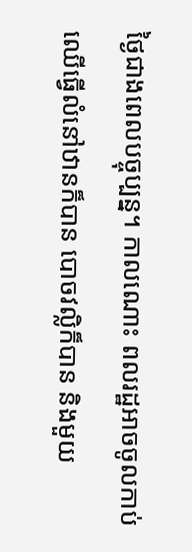ថ្ងៃជាងពេលបច្ចុប្បន្ន។ កាលណោះ ពលរដ្ឋអាចចូលកាប់ឈើធ្វើលំនៅឋានក៏បាន បោចវល្លិក៏បាន និងមួយ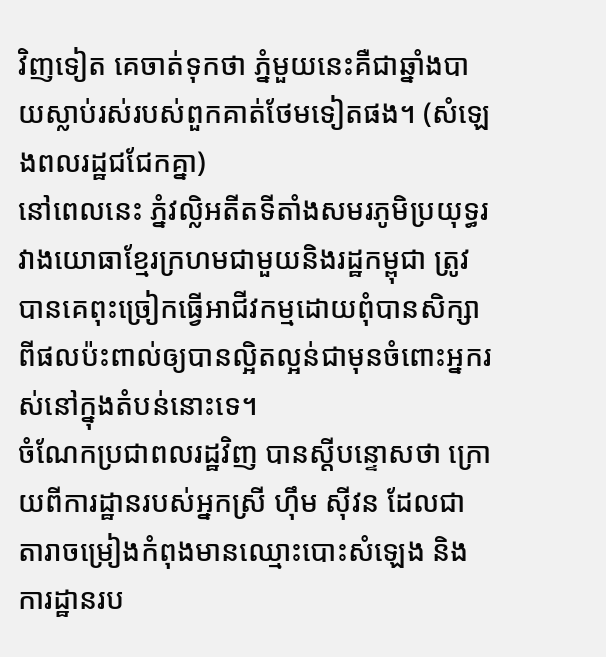វិញទៀត គេចាត់ទុកថា ភ្នំមួយនេះគឺជាឆ្នាំងបាយស្លាប់រស់របស់ពួកគាត់ថែមទៀតផង។ (សំឡេងពលរដ្ឋជជែកគ្នា)
នៅពេលនេះ ភ្នំវល្លិអតីតទីតាំងសមរភូមិប្រយុទ្ធរវាងយោធាខ្មែរក្រហមជាមួយនិងរដ្ឋកម្ពុជា ត្រូវបានគេពុះច្រៀកធ្វើអាជីវកម្មដោយពុំបានសិក្សាពីផលប៉ះពាល់ឲ្យបានល្អិតល្អន់ជាមុនចំពោះអ្នករស់នៅក្នុងតំបន់នោះទេ។
ចំណែកប្រជាពលរដ្ឋវិញ បានស្ដីបន្ទោសថា ក្រោយពីការដ្ឋានរបស់អ្នកស្រី ហ៊ឹម ស៊ីវន ដែលជាតារាចម្រៀងកំពុងមានឈ្មោះបោះសំឡេង និងការដ្ឋានរប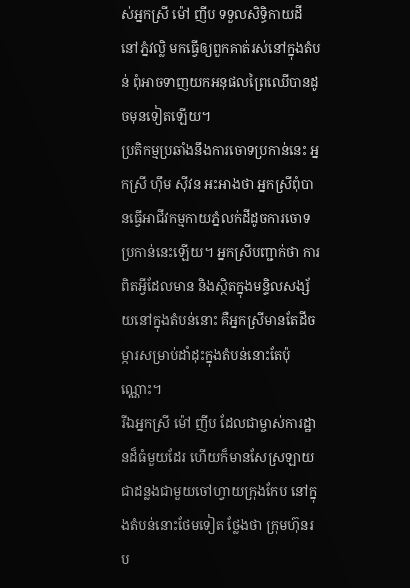ស់អ្នកស្រី ម៉ៅ ញីប ទទួលសិទ្ធិកាយដីនៅភ្នំវល្លិ មកធ្វើឲ្យពួកគាត់រស់នៅក្នុងតំបន់ ពុំអាចទាញយកអនុផលព្រៃឈើបានដូចមុនទៀតឡើយ។
ប្រតិកម្មប្រឆាំងនឹងការចោទប្រកាន់នេះ អ្នកស្រី ហ៊ឹម ស៊ីវន អះអាងថា អ្នកស្រីពុំបានធ្វើអាជីវកម្មកាយភ្នំលក់ដីដូចការចោទប្រកាន់នេះឡើយ។ អ្នកស្រីបញ្ជាក់ថា ការពិតអ្វីដែលមាន និងស្ថិតក្នុងមន្ទិលសង្ស័យនៅក្នុងតំបន់នោះ គឺអ្នកស្រីមានតែដីចម្ការសម្រាប់ដាំដុះក្នុងតំបន់នោះតែប៉ុណ្ណោះ។
រីឯអ្នកស្រី ម៉ៅ ញីប ដែលជាម្ចាស់ការដ្ឋានដ៏ធំមួយដែរ ហើយក៏មានសែស្រឡាយជាដន្លងជាមួយចៅហ្វាយក្រុងកែប នៅក្នុងតំបន់នោះថែមទៀត ថ្លែងថា ក្រុមហ៊ុនរប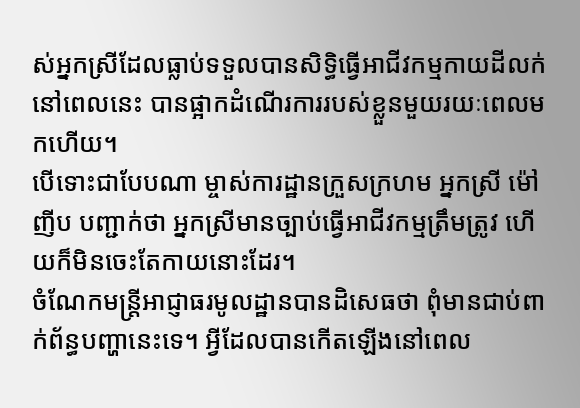ស់អ្នកស្រីដែលធ្លាប់ទទួលបានសិទ្ធិធ្វើអាជីវកម្មកាយដីលក់នៅពេលនេះ បានផ្អាកដំណើរការរបស់ខ្លួនមួយរយៈពេលមកហើយ។
បើទោះជាបែបណា ម្ចាស់ការដ្ឋានក្រួសក្រហម អ្នកស្រី ម៉ៅ ញីប បញ្ជាក់ថា អ្នកស្រីមានច្បាប់ធ្វើអាជីវកម្មត្រឹមត្រូវ ហើយក៏មិនចេះតែកាយនោះដែរ។
ចំណែកមន្ត្រីអាជ្ញាធរមូលដ្ឋានបានដិសេធថា ពុំមានជាប់ពាក់ព័ន្ធបញ្ហានេះទេ។ អ្វីដែលបានកើតឡើងនៅពេល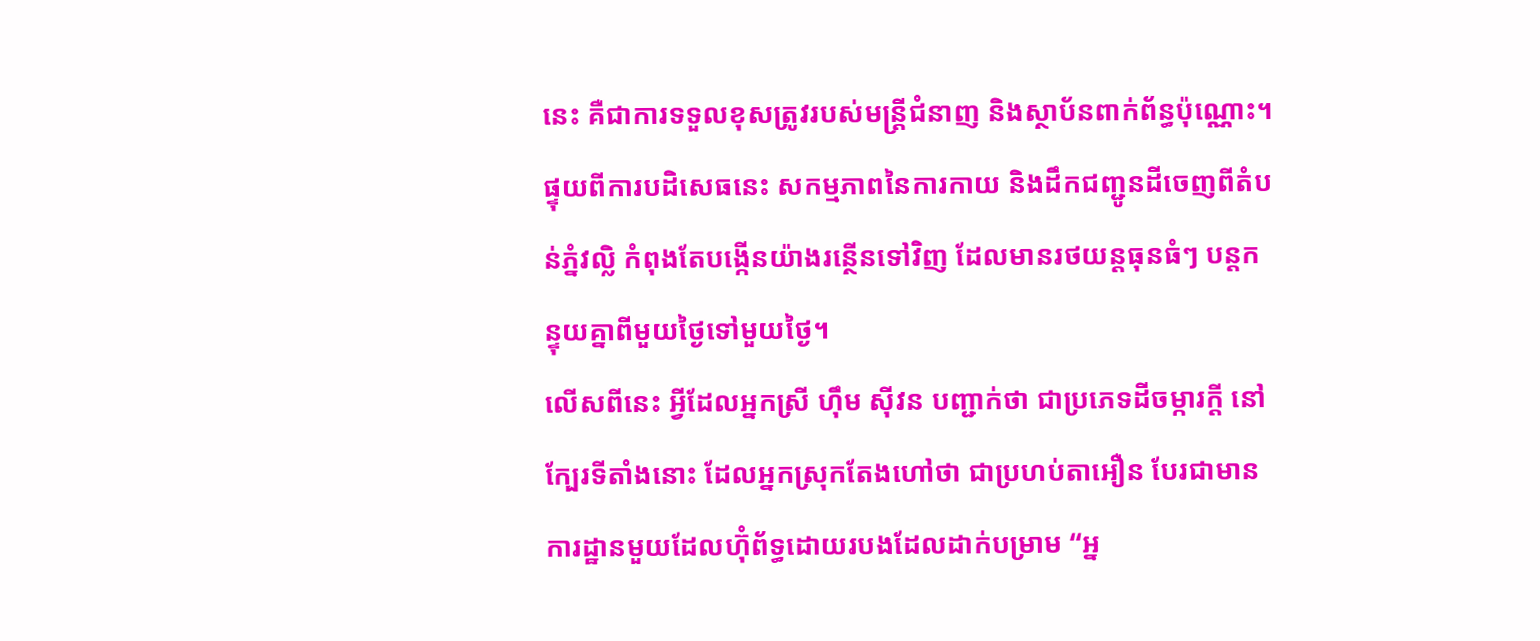នេះ គឺជាការទទួលខុសត្រូវរបស់មន្រ្តីជំនាញ និងស្ថាប័នពាក់ព័ន្ធប៉ុណ្ណោះ។ ផ្ទុយពីការបដិសេធនេះ សកម្មភាពនៃការកាយ និងដឹកជញ្ជូនដីចេញពីតំបន់ភ្នំវល្លិ កំពុងតែបង្កើនយ៉ាងរន្ថើនទៅវិញ ដែលមានរថយន្តធុនធំៗ បន្តកន្ទុយគ្នាពីមួយថ្ងៃទៅមួយថ្ងៃ។
លើសពីនេះ អ្វីដែលអ្នកស្រី ហ៊ឹម ស៊ីវន បញ្ជាក់ថា ជាប្រភេទដីចម្ការក្ដី នៅក្បែរទីតាំងនោះ ដែលអ្នកស្រុកតែងហៅថា ជាប្រហប់តាអឿន បែរជាមានការដ្ឋានមួយដែលហ៊ុំព័ទ្ធដោយរបងដែលដាក់បម្រាម “អ្ន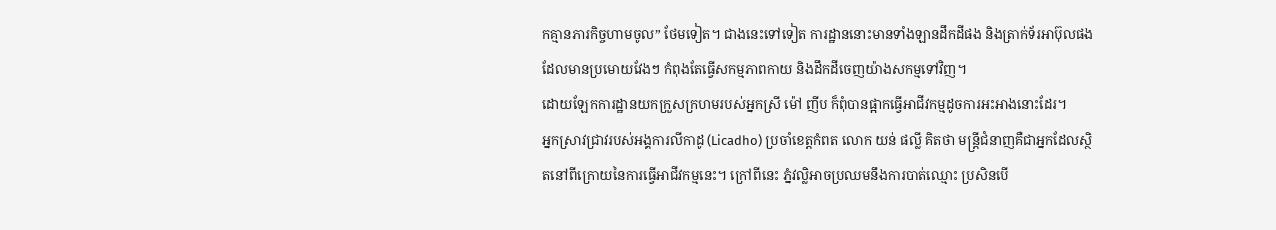កគ្មានភារកិច្ចហាមចូល” ថែមទៀត។ ជាងនេះទៅទៀត ការដ្ឋាននោះមានទាំងឡានដឹកដីផង និងត្រាក់ទ័រអាប៊ុលផង ដែលមានប្រមោយវែងៗ កំពុងតែធ្វើសកម្មភាពកាយ និងដឹកដីចេញយ៉ាងសកម្មទៅវិញ។
ដោយឡែកការដ្ឋានយកក្រួសក្រហមរបស់អ្នកស្រី ម៉ៅ ញីប ក៏ពុំបានផ្អាកធ្វើអាជីវកម្មដូចការអះអាងនោះដែរ។
អ្នកស្រាវជ្រាវរបស់អង្គការលីកាដូ (Licadho) ប្រចាំខេត្តកំពត លោក យន់ ផល្លី គិតថា មន្ត្រីជំនាញគឺជាអ្នកដែលស្ថិតនៅពីក្រោយនៃការធ្វើអាជីវកម្មនេះ។ ក្រៅពីនេះ ភ្នំវល្លិអាចប្រឈមនឹងការបាត់ឈ្មោះ ប្រសិនបើ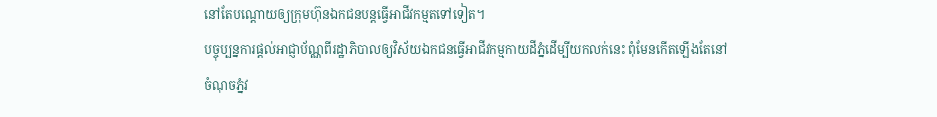នៅតែបណ្ដោយឲ្យក្រុមហ៊ុនឯកជនបន្តធ្វើអាជីវកម្មតទៅទៀត។
បច្ចុប្បន្នការផ្ដល់អាជ្ញាប័ណ្ណពីរដ្ឋាភិបាលឲ្យវិស័យឯកជនធ្វើអាជីវកម្មកាយដីភ្នំដើម្បីយកលក់នេះ ពុំមែនកើតឡើងតែនៅចំណុចភ្នំវ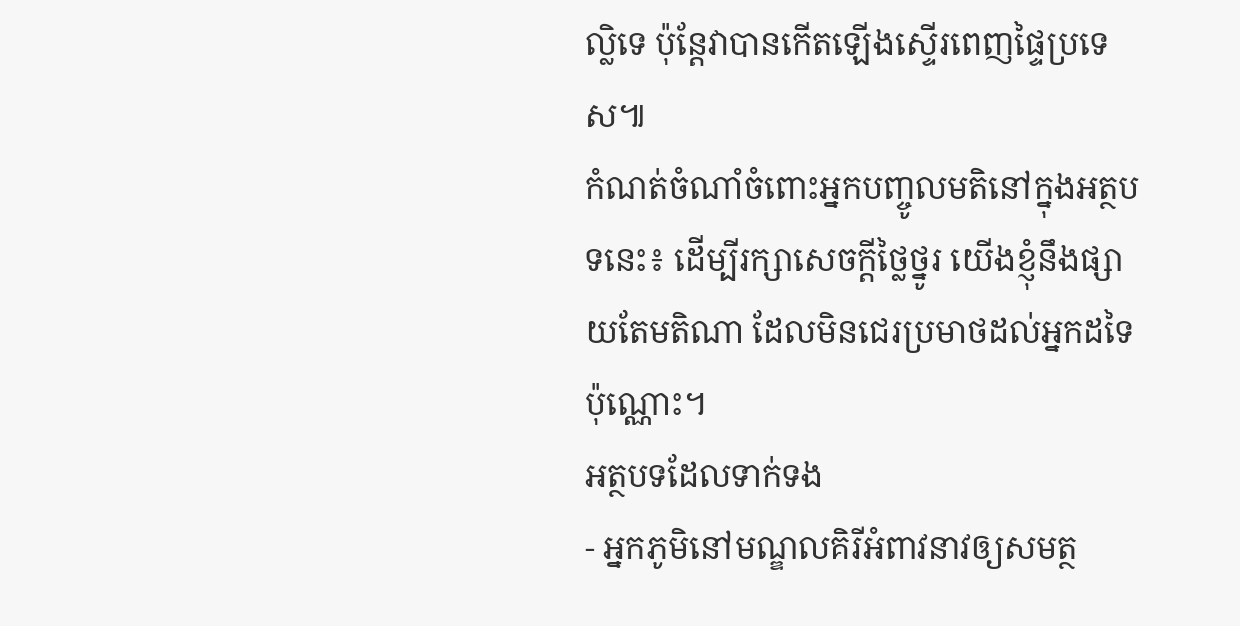ល្លិទេ ប៉ុន្តែវាបានកើតឡើងស្ទើរពេញផ្ទៃប្រទេស៕
កំណត់ចំណាំចំពោះអ្នកបញ្ចូលមតិនៅក្នុងអត្ថបទនេះ៖ ដើម្បីរក្សាសេចក្ដីថ្លៃថ្នូរ យើងខ្ញុំនឹងផ្សាយតែមតិណា ដែលមិនជេរប្រមាថដល់អ្នកដទៃប៉ុណ្ណោះ។
អត្ថបទដែលទាក់ទង
- អ្នកភូមិនៅមណ្ឌលគិរីអំពាវនាវឲ្យសមត្ថ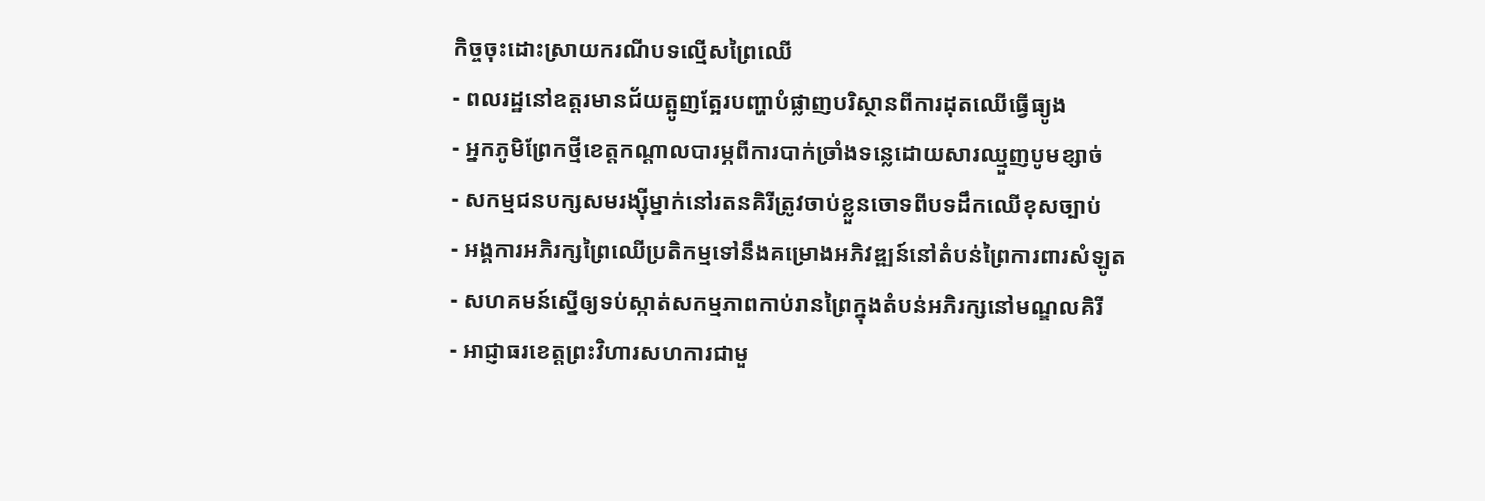កិច្ចចុះដោះស្រាយករណីបទល្មើសព្រៃឈើ
- ពលរដ្ឋនៅឧត្តរមានជ័យត្អូញត្អែរបញ្ហាបំផ្លាញបរិស្ថានពីការដុតឈើធ្វើធ្យូង
- អ្នកភូមិព្រែកថ្មីខេត្តកណ្ដាលបារម្ភពីការបាក់ច្រាំងទន្លេដោយសារឈ្មួញបូមខ្សាច់
- សកម្មជនបក្សសមរង្ស៊ីម្នាក់នៅរតនគិរីត្រូវចាប់ខ្លួនចោទពីបទដឹកឈើខុសច្បាប់
- អង្គការអភិរក្សព្រៃឈើប្រតិកម្មទៅនឹងគម្រោងអភិវឌ្ឍន៍នៅតំបន់ព្រៃការពារសំឡូត
- សហគមន៍ស្នើឲ្យទប់ស្កាត់សកម្មភាពកាប់រានព្រៃក្នុងតំបន់អភិរក្សនៅមណ្ឌលគិរី
- អាជ្ញាធរខេត្តព្រះវិហារសហការជាមួ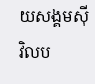យសង្គមស៊ីវិលប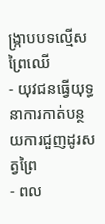ង្ក្រាបបទល្មើសព្រៃឈើ
- យុវជនធ្វើយុទ្ធនាការកាត់បន្ថយការជួញដូរសត្វព្រៃ
- ពល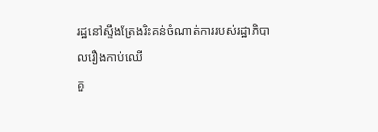រដ្ឋនៅស្ទឹងត្រែងរិះគន់ចំណាត់ការរបស់រដ្ឋាភិបាលរឿងកាប់ឈើ
គួ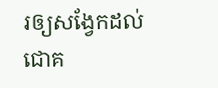រឲ្យសង្វែកដល់ជោគ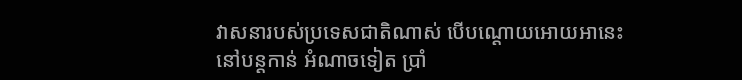វាសនារបស់ប្រទេសជាតិណាស់ បើបណ្តោយអោយអានេះ នៅបន្តកាន់ អំណាចទៀត ប្រាំ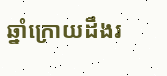ឆ្នាំក្រោយដឹងរ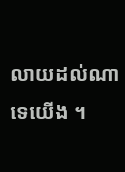លាយដល់ណាទេយើង ។